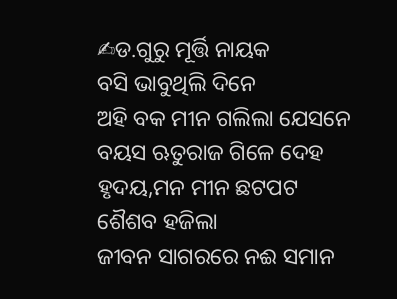✍ଡ.ଗୁରୁ ମୂର୍ତ୍ତି ନାୟକ
ବସି ଭାବୁଥିଲି ଦିନେ
ଅହି ବକ ମୀନ ଗଲିଲା ଯେସନେ
ବୟସ ଋତୁରାଜ ଗିଳେ ଦେହ
ହୃଦୟ,ମନ ମୀନ ଛଟପଟ
ଶୈଶବ ହଜିଲା
ଜୀବନ ସାଗରରେ ନଈ ସମାନ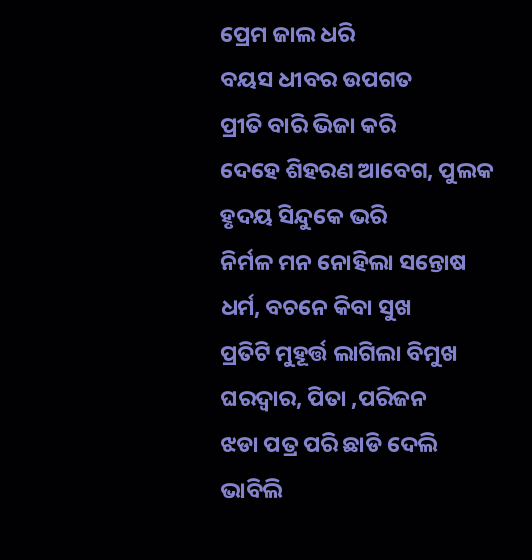ପ୍ରେମ ଜାଲ ଧରି
ବୟସ ଧୀବର ଉପଗତ
ପ୍ରୀତି ବାରି ଭିଜା କରି
ଦେହେ ଶିହରଣ ଆବେଗ, ପୁଲକ
ହୃଦୟ ସିନ୍ଦୁକେ ଭରି
ନିର୍ମଳ ମନ ନୋହିଲା ସନ୍ତୋଷ
ଧର୍ମ, ବଚନେ କିବା ସୁଖ
ପ୍ରତିଟି ମୁହୂର୍ତ୍ତ ଲାଗିଲା ବିମୁଖ
ଘରଦ୍ୱାର, ପିତା ,ପରିଜନ
ଝଡା ପତ୍ର ପରି ଛାଡି ଦେଲି
ଭାବିଲି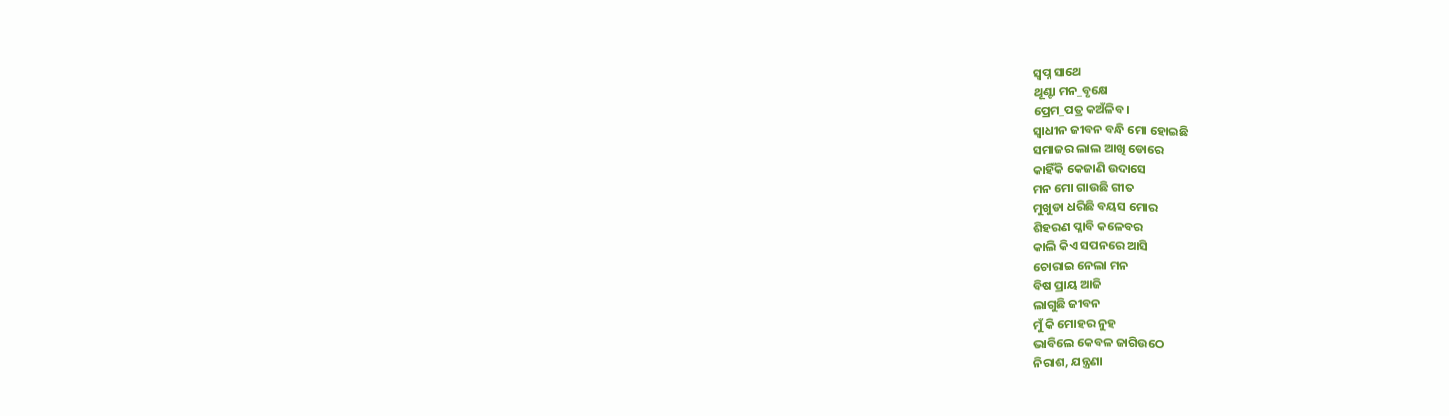ସ୍ୱପ୍ନ ସାଥେ
ଥୂଣ୍ଟା ମନ_ବୃକ୍ଷେ
ପ୍ରେମ_ପତ୍ର କଅଁଳିବ ।
ସ୍ୱାଧୀନ ଜୀବନ ବନ୍ଧି ମୋ ହୋଇଛି
ସମାଜର ଲାଲ ଆଖି ଡୋରେ
କାହିଁକି କେଜାଣି ଉଦାସେ
ମନ ମୋ ଗାଉଛି ଗୀତ
ମୁଖୁଡା ଧରିଛି ବୟସ ମୋର
ଶିହରଣ ପ୍ଳାବି କଳେବର
କାଲି କିଏ ସପନରେ ଆସି
ଚୋରାଇ ନେଲା ମନ
ବିଷ ପ୍ରାୟ ଆଜି
ଲାଗୁଛି ଜୀବନ
ମୁଁ କି ମୋହର ନୁହ
ଭାବିଲେ କେବଳ ଜାଗିଉଠେ
ନିରାଶ, ଯନ୍ତ୍ରଣା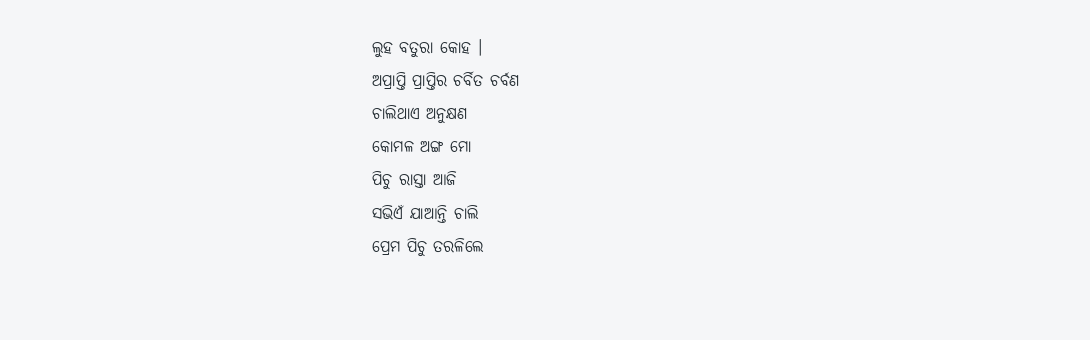ଲୁହ ବତୁରା କୋହ ।
ଅପ୍ରାପ୍ତି ପ୍ରାପ୍ତିର ଚର୍ବିତ ଚର୍ବଣ
ଚାଲିଥାଏ ଅନୁକ୍ଷଣ
କୋମଳ ଅଙ୍ଗ ମୋ
ପିଚୁ ରାସ୍ତା ଆଜି
ସଭିଏଁ ଯାଆନ୍ତି ଚାଲି
ପ୍ରେମ ପିଚୁ ତରଳିଲେ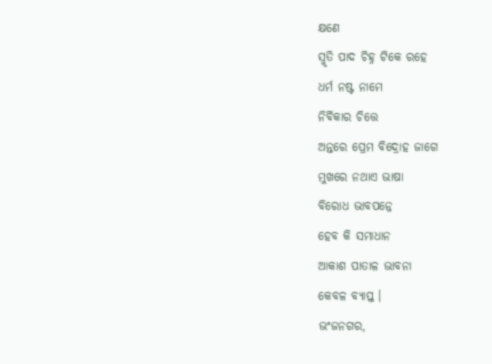କ୍ଷଣେ
ସ୍ମୃତି ପାଦ ଚିହ୍ନ ଟିକେ ରହେ
ଧର୍ମ ନଷ୍ଟ ନାମେ
ନିର୍ବିକାର ଚିତ୍ତେ
ଅନ୍ତରେ ପ୍ରେମ ବିଦ୍ରୋହ ଜାଗେ
ମୁଖରେ ନଥାଏ ଭାଷା
ବିରୋଧ ଭାବପନ୍ନେ
ହେବ କି ସମାଧାନ
ଆକାଶ ପାତାଳ ଭାବନା
କେବଳ ବ୍ୟାପ୍ତ ।
ଭଂଜନଗର,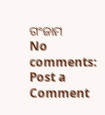ଗଂଜାମ
No comments:
Post a Comment